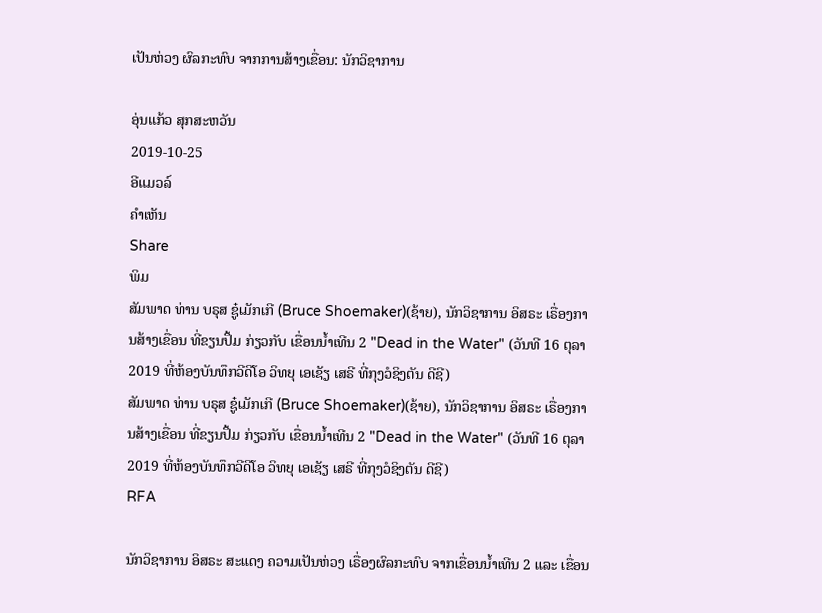ເປັນຫ່ວງ ຜົລກະທົບ ຈາກການສ້າງເຂື່ອນ: ນັກວິຊາການ

ອຸ່ນແກ້ວ ສຸກສະຫວັນ
2019-10-25
ອີແມວລ໌
ຄໍາເຫັນ
Share
ພິມ
ສັມພາດ ທ່ານ ບຣຸສ ຊູ໋ເມັກເກີ (Bruce Shoemaker)(ຊ້າຍ), ນັກວິຊາການ ອິສຣະ ເຣື່ອງການສ້າງເຂື່ອນ ທີ່ຂຽນປຶ້ມ ກ່ຽວກັບ ເຂື່ອນນ້ຳເທີນ 2 "Dead in the Water" (ວັນທີ 16 ຕຸລາ 2019 ທີ່ຫ້ອງບັນທຶກວີດີໂອ ວິທຍຸ ເອເຊັຽ ເສຣີ ທີ່ກຸງວໍຊິງຕັນ ດີຊີ)
ສັມພາດ ທ່ານ ບຣຸສ ຊູ໋ເມັກເກີ (Bruce Shoemaker)(ຊ້າຍ), ນັກວິຊາການ ອິສຣະ ເຣື່ອງການສ້າງເຂື່ອນ ທີ່ຂຽນປຶ້ມ ກ່ຽວກັບ ເຂື່ອນນ້ຳເທີນ 2 "Dead in the Water" (ວັນທີ 16 ຕຸລາ 2019 ທີ່ຫ້ອງບັນທຶກວີດີໂອ ວິທຍຸ ເອເຊັຽ ເສຣີ ທີ່ກຸງວໍຊິງຕັນ ດີຊີ)
RFA

ນັກວິຊາການ ອິສຣະ ສະແດງ ຄວາມເປັນຫ່ວງ ເຣື່ອງຜົລກະທົບ ຈາກເຂື່ອນນ້ຳເທີນ 2 ແລະ ເຂື່ອນ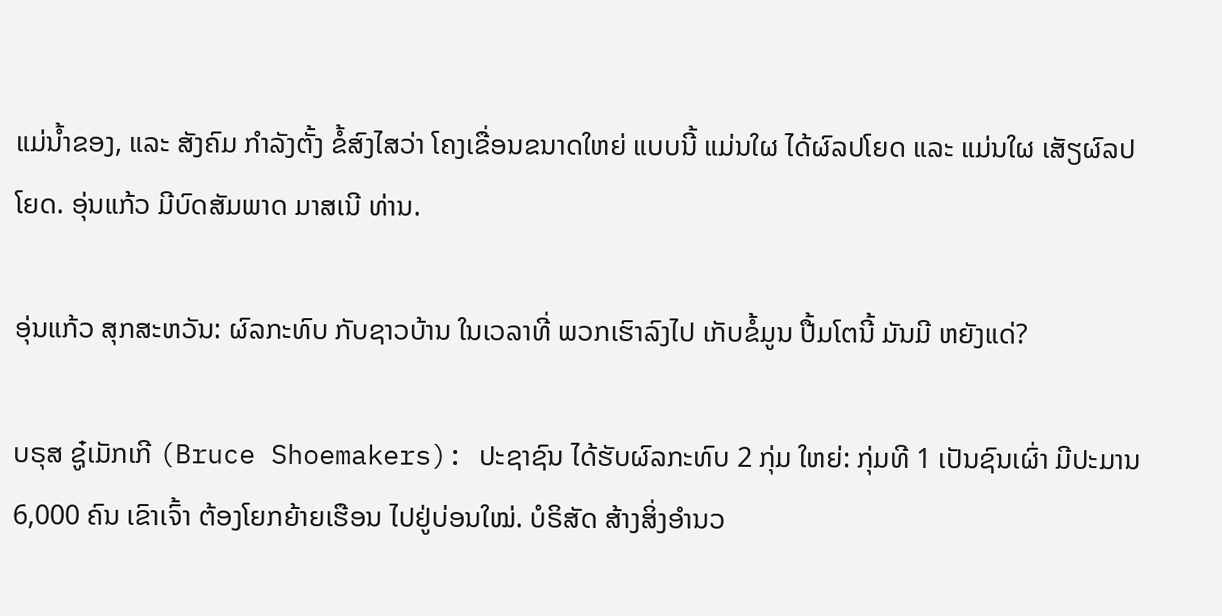ແມ່ນ້ຳຂອງ, ແລະ ສັງຄົມ ກຳລັງຕັ້ງ ຂໍ້ສົງໄສວ່າ ໂຄງເຂື່ອນຂນາດໃຫຍ່ ແບບນີ້ ແມ່ນໃຜ ໄດ້ຜົລປໂຍດ ແລະ ແມ່ນໃຜ ເສັຽຜົລປໂຍດ. ອຸ່ນແກ້ວ ມີບົດສັມພາດ ມາສເນີ ທ່ານ.

ອຸ່ນແກ້ວ ສຸກສະຫວັນ: ຜົລກະທົບ ກັບຊາວບ້ານ ໃນເວລາທີ່ ພວກເຮົາລົງໄປ ເກັບຂໍ້ມູນ ປື້ມໂຕນີ້ ມັນມີ ຫຍັງແດ່?

ບຣຸສ ຊູ໋ເມັກເກີ (Bruce Shoemakers): ປະຊາຊົນ ໄດ້ຮັບຜົລກະທົບ 2 ກຸ່ມ ໃຫຍ່: ກຸ່ມທີ 1 ເປັນຊົນເຜົ່າ ມີປະມານ 6,000 ຄົນ ເຂົາເຈົ້າ ຕ້ອງໂຍກຍ້າຍເຮືອນ ໄປຢູ່ບ່ອນໃໝ່. ບໍຣິສັດ ສ້າງສິ່ງອຳນວ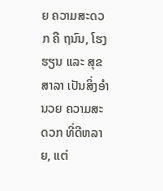ຍ ຄວາມສະດວກ ຄື ຖນົນ, ໂຮງຮຽນ ແລະ ສຸຂສາລາ ເປັນສິ່ງອຳນວຍ ຄວາມສະດວກ ທີ່ດີຫລາຍ, ແຕ່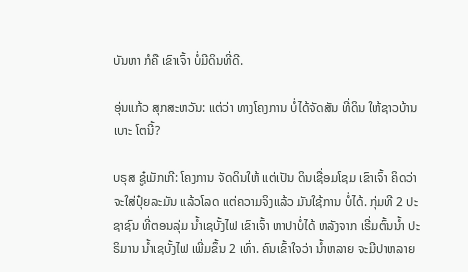ບັນຫາ ກໍຄື ເຂົາເຈົ້າ ບໍ່ມີດິນທີ່ດີ.

ອຸ່ນແກ້ວ ສຸກສະຫວັນ: ແຕ່ວ່າ ທາງໂຄງການ ບໍ່ໄດ້ຈັດສັນ ທີ່ດິນ ໃຫ້ຊາວບ້ານເບາະ ໂຕນີ້?

ບຣຸສ ຊູ໋ເມັກເກີ: ໂຄງການ ຈັດດິນໃຫ້ ແຕ່ເປັນ ດິນເຊື່ອມໂຊມ ເຂົາເຈົ້າ ຄິດວ່າ ຈະໃສ່ປຸ໋ຍລະມັນ ແລ້ວໂລດ ແຕ່ຄວາມຈິງແລ້ວ ມັນໃຊ້ການ ບໍ່ໄດ້. ກຸ່ມທີ 2 ປະຊາຊົນ ທີ່ຕອນລຸ່ມ ນ້ຳເຊບັ້ງໄຟ ເຂົາເຈົ້າ ຫາປາບໍ່ໄດ້ ຫລັງຈາກ ເຣີ່ມຕົ້ນນ້ຳ ປະຣິມານ ນ້ຳເຊບັ້ງໄຟ ເພີ່ມຂຶ້ນ 2 ເທົ່າ. ຄົນເຂົ້າໃຈວ່າ ນ້ຳຫລາຍ ຈະມີປາຫລາຍ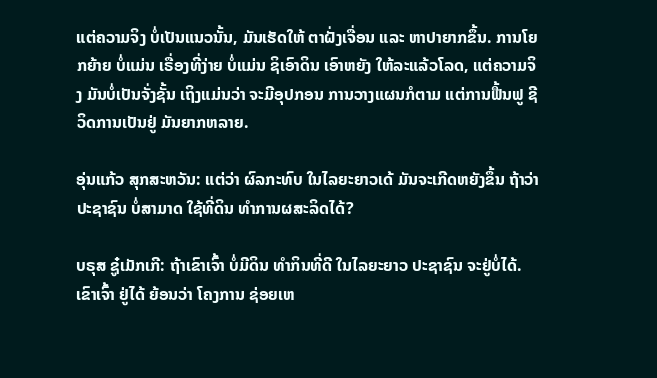ແຕ່ຄວາມຈິງ ບໍ່ເປັນແນວນັ້ນ, ມັນເຮັດໃຫ້ ຕາຝັ່ງເຈື່ອນ ແລະ ຫາປາຍາກຂຶ້ນ. ການໂຍກຍ້າຍ ບໍ່ແມ່ນ ເຣື່ອງທີ່ງ່າຍ ບໍ່ແມ່ນ ຊິເອົາດິນ ເອົາຫຍັງ ໃຫ້ລະແລ້ວໂລດ, ແຕ່ຄວາມຈິງ ມັນບໍ່ເປັນຈັ່ງຊັ້ນ ເຖິງແມ່ນວ່າ ຈະມີອຸປກອນ ການວາງແຜນກໍຕາມ ແຕ່ການຟື້ນຟູ ຊີວິດການເປັນຢູ່ ມັນຍາກຫລາຍ.

ອຸ່ນແກ້ວ ສຸກສະຫວັນ: ແຕ່ວ່າ ຜົລກະທົບ ໃນໄລຍະຍາວເດ້ ມັນຈະເກີດຫຍັງຂຶ້ນ ຖ້າວ່າ ປະຊາຊົນ ບໍ່ສາມາດ ໃຊ້ທີ່ດິນ ທຳການຜສະລິດໄດ້?

ບຣຸສ ຊູ໋ເມັກເກີ: ຖ້າເຂົາເຈົ້າ ບໍ່ມີດິນ ທຳກິນທີ່ດີ ໃນໄລຍະຍາວ ປະຊາຊົນ ຈະຢູ່ບໍ່ໄດ້. ເຂົາເຈົ້າ ຢູ່ໄດ້ ຍ້ອນວ່າ ໂຄງການ ຊ່ອຍເຫ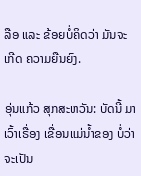ລືອ ແລະ ຂ້ອຍບໍ່ຄິດວ່າ ມັນຈະເກີດ ຄວາມຍືນຍົງ.

ອຸ່ນແກ້ວ ສຸກສະຫວັນ: ບັດນີ້ ມາເວົ້າເຣື່ອງ ເຂື່ອນແມ່ນ້ຳຂອງ ບໍ່ວ່າ ຈະເປັນ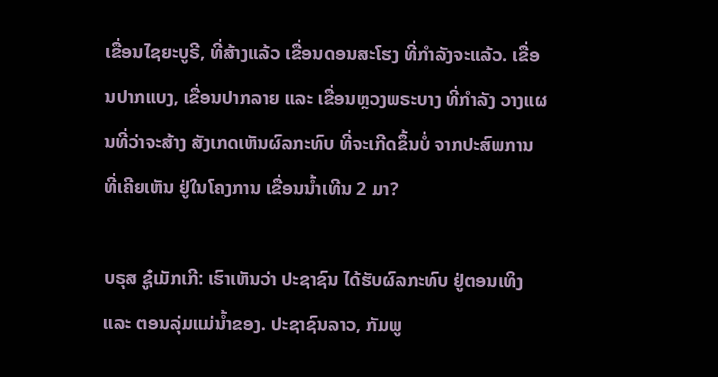ເຂື່ອນໄຊຍະບູຣີ, ທີ່ສ້າງແລ້ວ ເຂື່ອນດອນສະໂຮງ ທີ່ກຳລັງຈະແລ້ວ. ເຂື່ອນປາກແບງ, ເຂື່ອນປາກລາຍ ແລະ ເຂື່ອນຫຼວງພຣະບາງ ທີ່ກຳລັງ ວາງແຜນທີ່ວ່າຈະສ້າງ ສັງເກດເຫັນຜົລກະທົບ ທີ່ຈະເກີດຂຶ້ນບໍ່ ຈາກປະສົພການ ທີ່ເຄີຍເຫັນ ຢູ່ໃນໂຄງການ ເຂື່ອນນ້ຳເທີນ 2 ມາ?

ບຣຸສ ຊູ໋ເມັກເກີ: ເຮົາເຫັນວ່າ ປະຊາຊົນ ໄດ້ຮັບຜົລກະທົບ ຢູ່ຕອນເທິງ ແລະ ຕອນລຸ່ມແມ່ນ້ຳຂອງ. ປະຊາຊົນລາວ, ກັມພູ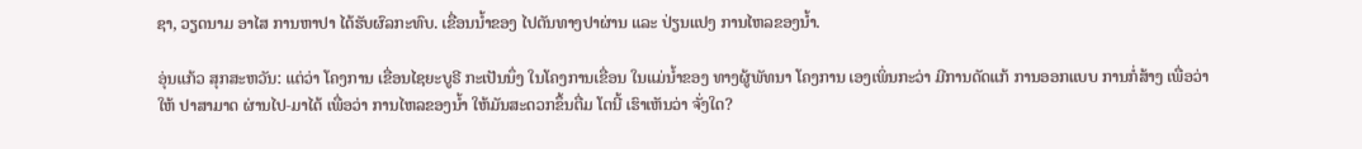ຊາ, ວຽດນາມ ອາໄສ ການຫາປາ ໄດ້ຮັບຜົລກະທົບ. ເຂື່ອນນ້ຳຂອງ ໄປຕັນທາງປາຜ່ານ ແລະ ປ່ຽນແປງ ການໄຫລຂອງນ້ຳ.

ອຸ່ນແກ້ວ ສຸກສະຫວັນ: ແຕ່ວ່າ ໂຄງການ ເຂື່ອນໄຊຍະບູຣີ ກະເປັນນຶ່ງ ໃນໂຄງການເຂື່ອນ ໃນແມ່ນ້ຳຂອງ ທາງຜູ້ພັທນາ ໂຄງການ ເອງເພິ່ນກະວ່າ ມີການດັດແກ້ ການອອກແບບ ການກໍ່ສ້າງ ເພື່ອວ່າ ໃຫ້ ປາສາມາດ ຜ່ານໄປ-ມາໄດ້ ເພື່ອວ່າ ການໄຫລຂອງນ້ຳ ໃຫ້ມັນສະດວກຂຶ້ນຕື່ມ ໂຕນີ້ ເຮົາເຫັນວ່າ ຈັ່ງໃດ?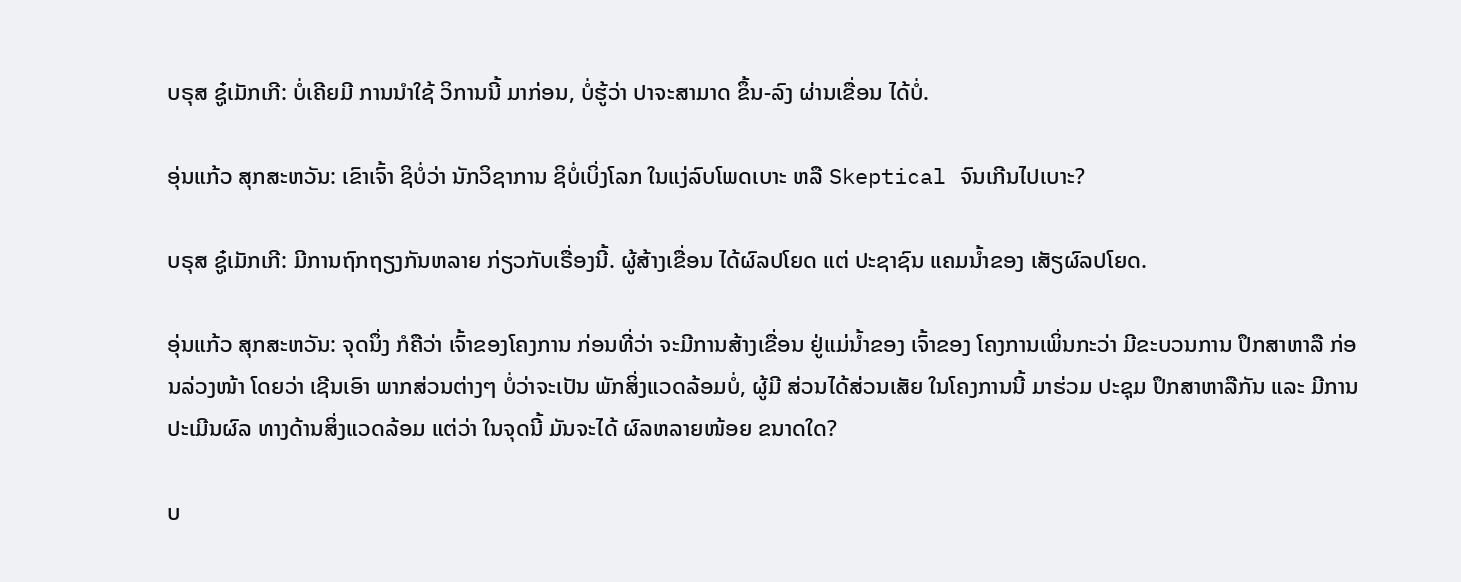ບຣຸສ ຊູ໋ເມັກເກີ: ບໍ່ເຄີຍມີ ການນຳໃຊ້ ວິການນີ້ ມາກ່ອນ, ບໍ່ຮູ້ວ່າ ປາຈະສາມາດ ຂຶ້ນ-ລົງ ຜ່ານເຂື່ອນ ໄດ້ບໍ່.

ອຸ່ນແກ້ວ ສຸກສະຫວັນ: ເຂົາເຈົ້າ ຊິບໍ່ວ່າ ນັກວິຊາການ ຊິບໍ່ເບິ່ງໂລກ ໃນແງ່ລົບໂພດເບາະ ຫລື Skeptical ຈົນເກີນໄປເບາະ?

ບຣຸສ ຊູ໋ເມັກເກີ: ມີການຖົກຖຽງກັນຫລາຍ ກ່ຽວກັບເຣື່ອງນີ້. ຜູ້ສ້າງເຂື່ອນ ໄດ້ຜົລປໂຍດ ແຕ່ ປະຊາຊົນ ແຄມນ້ຳຂອງ ເສັຽຜົລປໂຍດ.

ອຸ່ນແກ້ວ ສຸກສະຫວັນ: ຈຸດນຶ່ງ ກໍຄືວ່າ ເຈົ້າຂອງໂຄງການ ກ່ອນທີ່ວ່າ ຈະມີການສ້າງເຂື່ອນ ຢູ່ແມ່ນ້ຳຂອງ ເຈົ້າຂອງ ໂຄງການເພິ່ນກະວ່າ ມີຂະບວນການ ປຶກສາຫາລື ກ່ອນລ່ວງໜ້າ ໂດຍວ່າ ເຊີນເອົາ ພາກສ່ວນຕ່າງໆ ບໍ່ວ່າຈະເປັນ ພັກສິ່ງແວດລ້ອມບໍ່, ຜູ້ມີ ສ່ວນໄດ້ສ່ວນເສັຍ ໃນໂຄງການນີ້ ມາຮ່ວມ ປະຊຸມ ປຶກສາຫາລືກັນ ແລະ ມີການປະເມີນຜົລ ທາງດ້ານສິ່ງແວດລ້ອມ ແຕ່ວ່າ ໃນຈຸດນີ້ ມັນຈະໄດ້ ຜົລຫລາຍໜ້ອຍ ຂນາດໃດ?

ບ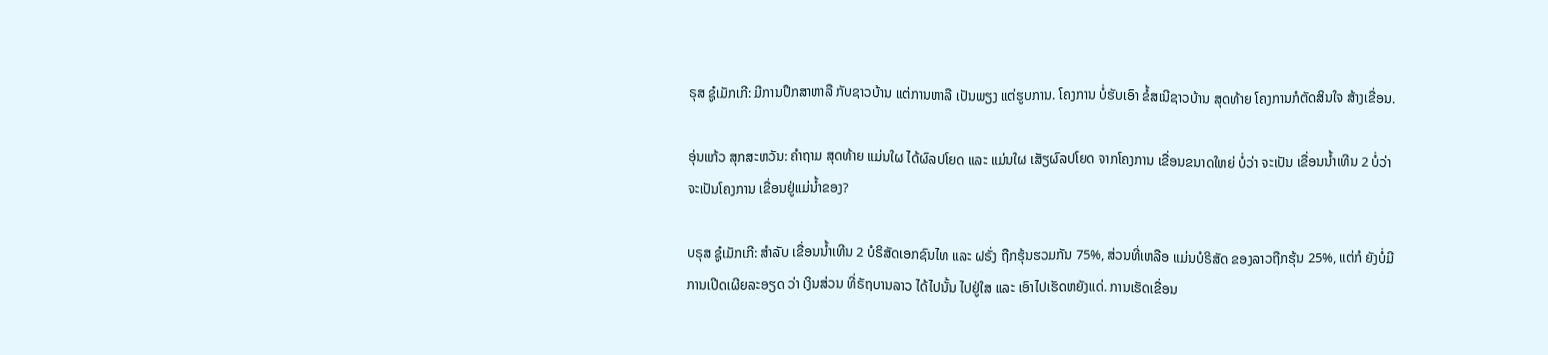ຣຸສ ຊູ໋ເມັກເກີ: ມີການປຶກສາຫາລື ກັບຊາວບ້ານ ແຕ່ການຫາລື ເປັນພຽງ ແຕ່ຮູບການ. ໂຄງການ ບໍ່ຮັບເອົາ ຂໍ້ສເນີຊາວບ້ານ ສຸດທ້າຍ ໂຄງການກໍຕັດສິນໃຈ ສ້າງເຂື່ອນ.

ອຸ່ນແກ້ວ ສຸກສະຫວັນ: ຄຳຖາມ ສຸດທ້າຍ ແມ່ນໃຜ ໄດ້ຜົລປໂຍດ ແລະ ແມ່ນໃຜ ເສັຽຜົລປໂຍດ ຈາກໂຄງການ ເຂື່ອນຂນາດໃຫຍ່ ບໍ່ວ່າ ຈະເປັນ ເຂື່ອນນ້ຳເທີນ 2 ບໍ່ວ່າ ຈະເປັນໂຄງການ ເຂື່ອນຢູ່ແມ່ນ້ຳຂອງ?

ບຣຸສ ຊູ໋ເມັກເກີ: ສຳລັບ ເຂື່ອນນ້ຳເທີນ 2 ບໍຣິສັດເອກຊົນໄທ ແລະ ຝຣັ່ງ ຖືກຮຸ້ນຮວມກັນ 75%, ສ່ວນທີ່ເຫລືອ ແມ່ນບໍຣິສັດ ຂອງລາວຖືກຮຸ້ນ 25%, ແຕ່ກໍ ຍັງບໍ່ມີ ການເປີດເຜີຍລະອຽດ ວ່າ ເງິນສ່ວນ ທີ່ຣັຖບານລາວ ໄດ້ໄປນັ້ນ ໄປຢູ່ໃສ ແລະ ເອົາໄປເຮັດຫຍັງແດ່. ການເຮັດເຂື່ອນ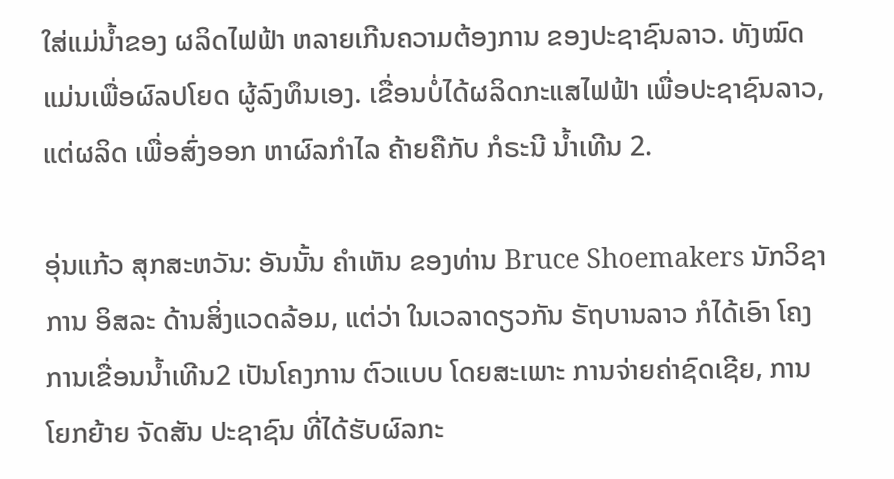ໃສ່ແມ່ນ້ຳຂອງ ຜລິດໄຟຟ້າ ຫລາຍເກີນຄວາມຕ້ອງການ ຂອງປະຊາຊົນລາວ. ທັງໝົດ ແມ່ນເພື່ອຜົລປໂຍດ ຜູ້ລົງທຶນເອງ. ເຂື່ອນບໍ່ໄດ້ຜລິດກະແສໄຟຟ້າ ເພື່ອປະຊາຊົນລາວ, ແຕ່ຜລິດ ເພື່ອສົ່ງອອກ ຫາຜົລກຳໄລ ຄ້າຍຄືກັບ ກໍຣະນີ ນ້ຳເທີນ 2.

ອຸ່ນແກ້ວ ສຸກສະຫວັນ: ອັນນັ້ນ ຄຳເຫັນ ຂອງທ່ານ Bruce Shoemakers ນັກວິຊາການ ອິສລະ ດ້ານສິ່ງແວດລ້ອມ, ແຕ່ວ່າ ໃນເວລາດຽວກັນ ຣັຖບານລາວ ກໍໄດ້ເອົາ ໂຄງການເຂື່ອນນ້ຳເທີນ2 ເປັນໂຄງການ ຕົວແບບ ໂດຍສະເພາະ ການຈ່າຍຄ່າຊົດເຊີຍ, ການໂຍກຍ້າຍ ຈັດສັນ ປະຊາຊົນ ທີ່ໄດ້ຮັບຜົລກະ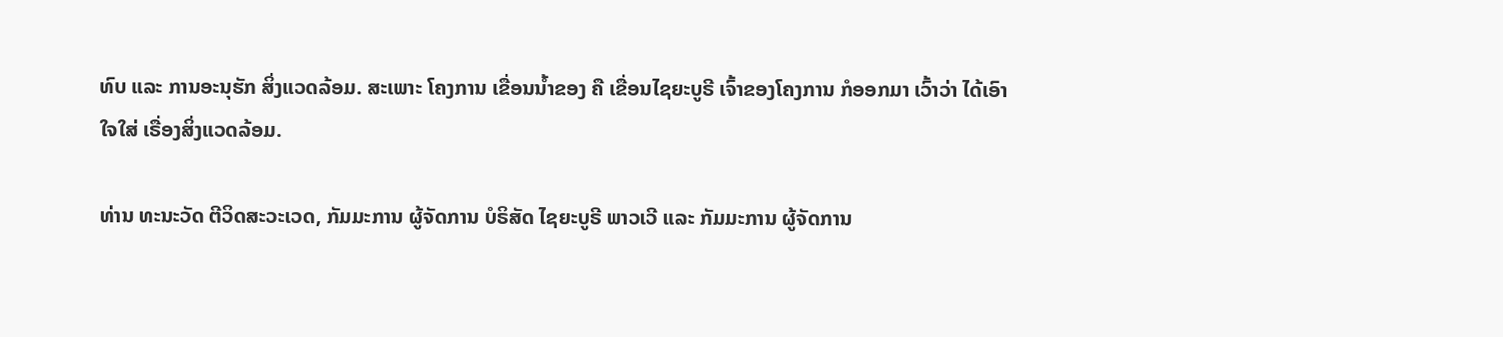ທົບ ແລະ ການອະນຸຮັກ ສິ່ງແວດລ້ອມ. ສະເພາະ ໂຄງການ ເຂື່ອນນ້ຳຂອງ ຄື ເຂື່ອນໄຊຍະບູຣີ ເຈົ້າຂອງໂຄງການ ກໍອອກມາ ເວົ້າວ່າ ໄດ້ເອົາໃຈໃສ່ ເຣື່ອງສິ່ງແວດລ້ອມ.

ທ່ານ ທະນະວັດ ຕີວິດສະວະເວດ, ກັມມະການ ຜູ້ຈັດການ ບໍຣິສັດ ໄຊຍະບູຣີ ພາວເວີ ແລະ ກັມມະການ ຜູ້ຈັດການ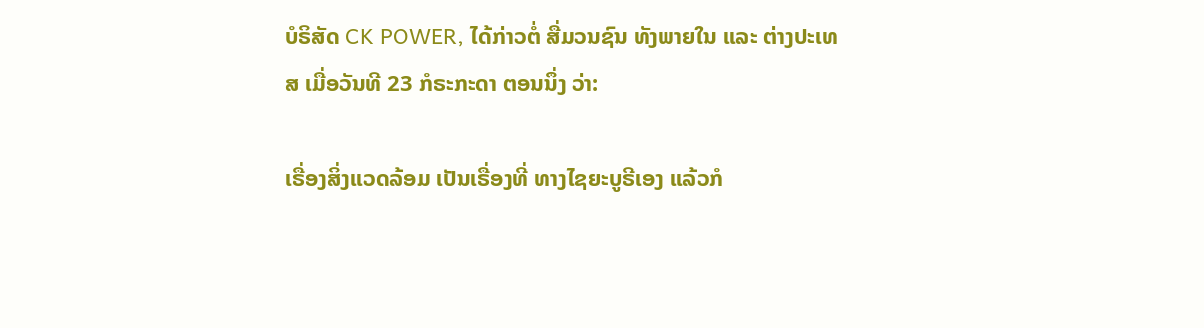ບໍຣິສັດ CK POWER, ໄດ້ກ່າວຕໍ່ ສື່ມວນຊົນ ທັງພາຍໃນ ແລະ ຕ່າງປະເທສ ເມື່ອວັນທີ 23 ກໍຣະກະດາ ຕອນນຶ່ງ ວ່າ:

ເຣື່ອງສິ່ງແວດລ້ອມ ເປັນເຣື່ອງທີ່ ທາງໄຊຍະບູຣີເອງ ແລ້ວກໍ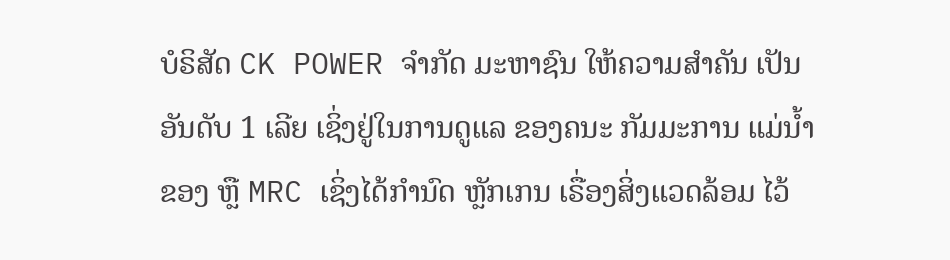ບໍຣິສັດ CK POWER ຈຳກັດ ມະຫາຊົນ ໃຫ້ຄວາມສຳຄັນ ເປັນອັນດັບ 1 ເລີຍ ເຊິ່ງຢູ່ໃນການດູແລ ຂອງຄນະ ກັມມະການ ແມ່ນໍ້າຂອງ ຫຼື MRC ເຊິ່ງໄດ້ກຳນົດ ຫຼັກເກນ ເຣື່ອງສິ່ງແວດລ້ອມ ໄວ້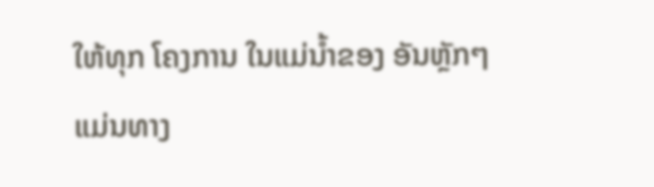ໃຫ້ທຸກ ໂຄງການ ໃນແມ່ນໍ້າຂອງ ອັນຫຼັກໆ ແມ່ນທາງ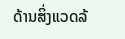ດ້ານສິ່ງແວດລ້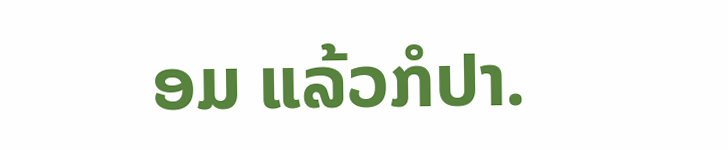ອມ ແລ້ວກໍປາ.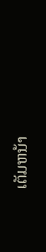ເຕັມຫນ້າ